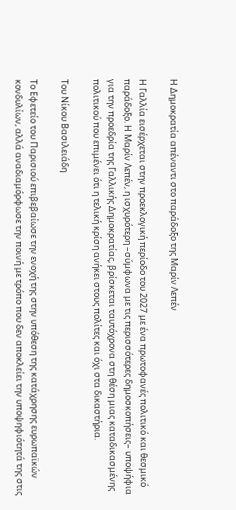Η Δημοκρατία απέναντι στο παράδοξο της Μαρίν Λεπέν

Η Γαλλία εισέρχεται στην προεκλογική περίοδο του 2027 με ένα πρωτοφανές πολιτικό και θεσμικό παράδοξο. Η Μαρίν Λεπέν, η ισχυρότερη –σύμφωνα με τις περισσότερες δημοσκοπήσεις– υποψήφια για την προεδρία της Γαλλικής Δημοκρατίας, βρίσκεται ταυτόχρονα στη θέση μιας καταδικασμένης πολιτικού που επιμένει ότι η τελική κρίση ανήκει στους πολίτες και όχι στα δικαστήρια.

Του Νίκου Βασιλειάδη

Το Εφετείο του Παρισιού επιβεβαίωσε την ενοχή της στην υπόθεση της κατάχρησης ευρωπαϊκών κονδυλίων, αλλά αναδιαμόρφωσε την ποινή με τρόπο που δεν αποκλείει την υποψηφιότητά της στις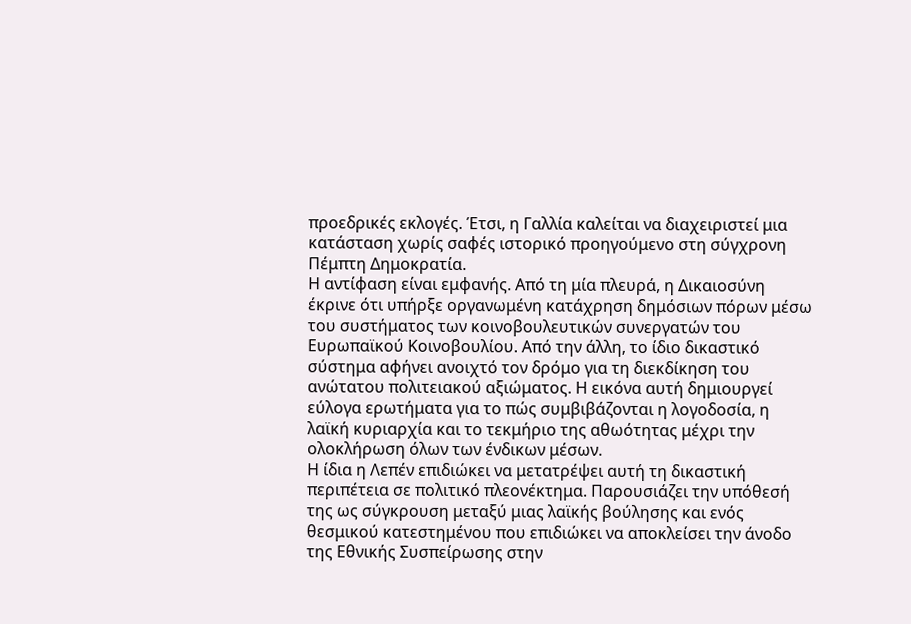προεδρικές εκλογές. Έτσι, η Γαλλία καλείται να διαχειριστεί μια κατάσταση χωρίς σαφές ιστορικό προηγούμενο στη σύγχρονη Πέμπτη Δημοκρατία.
Η αντίφαση είναι εμφανής. Από τη μία πλευρά, η Δικαιοσύνη έκρινε ότι υπήρξε οργανωμένη κατάχρηση δημόσιων πόρων μέσω του συστήματος των κοινοβουλευτικών συνεργατών του Ευρωπαϊκού Κοινοβουλίου. Από την άλλη, το ίδιο δικαστικό σύστημα αφήνει ανοιχτό τον δρόμο για τη διεκδίκηση του ανώτατου πολιτειακού αξιώματος. Η εικόνα αυτή δημιουργεί εύλογα ερωτήματα για το πώς συμβιβάζονται η λογοδοσία, η λαϊκή κυριαρχία και το τεκμήριο της αθωότητας μέχρι την ολοκλήρωση όλων των ένδικων μέσων.
Η ίδια η Λεπέν επιδιώκει να μετατρέψει αυτή τη δικαστική περιπέτεια σε πολιτικό πλεονέκτημα. Παρουσιάζει την υπόθεσή της ως σύγκρουση μεταξύ μιας λαϊκής βούλησης και ενός θεσμικού κατεστημένου που επιδιώκει να αποκλείσει την άνοδο της Εθνικής Συσπείρωσης στην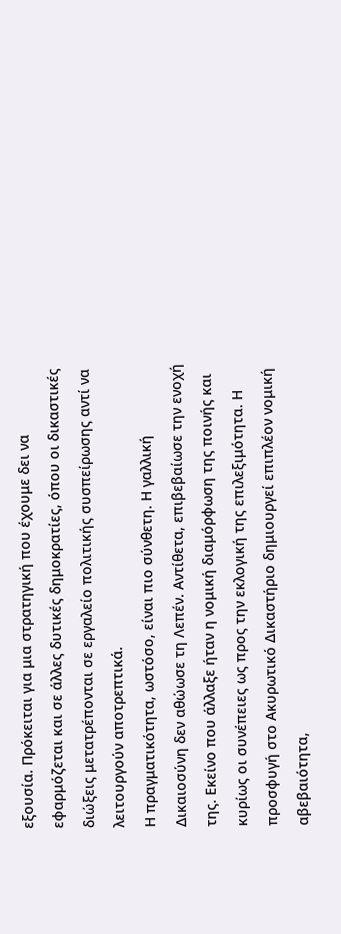εξουσία. Πρόκειται για μια στρατηγική που έχουμε δει να εφαρμόζεται και σε άλλες δυτικές δημοκρατίες, όπου οι δικαστικές διώξεις μετατρέπονται σε εργαλείο πολιτικής συσπείρωσης αντί να λειτουργούν αποτρεπτικά.
Η πραγματικότητα, ωστόσο, είναι πιο σύνθετη. Η γαλλική Δικαιοσύνη δεν αθώωσε τη Λεπέν. Αντίθετα, επιβεβαίωσε την ενοχή της. Εκείνο που άλλαξε ήταν η νομική διαμόρφωση της ποινής και κυρίως οι συνέπειες ως προς την εκλογική της επιλεξιμότητα. Η προσφυγή στο Ακυρωτικό Δικαστήριο δημιουργεί επιπλέον νομική αβεβαιότητα,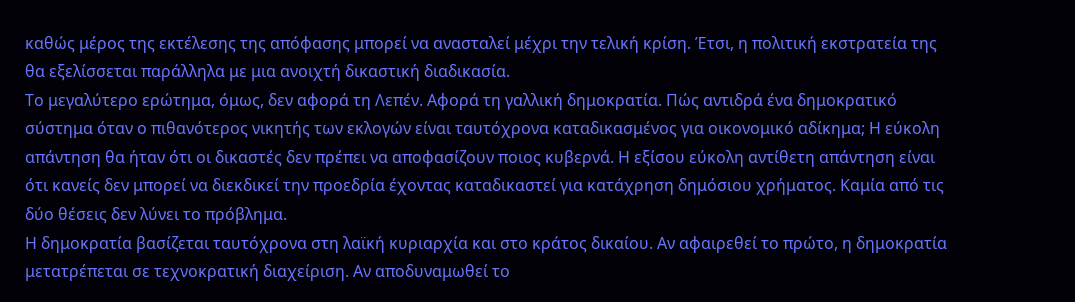καθώς μέρος της εκτέλεσης της απόφασης μπορεί να ανασταλεί μέχρι την τελική κρίση. Έτσι, η πολιτική εκστρατεία της θα εξελίσσεται παράλληλα με μια ανοιχτή δικαστική διαδικασία.
Το μεγαλύτερο ερώτημα, όμως, δεν αφορά τη Λεπέν. Αφορά τη γαλλική δημοκρατία. Πώς αντιδρά ένα δημοκρατικό σύστημα όταν ο πιθανότερος νικητής των εκλογών είναι ταυτόχρονα καταδικασμένος για οικονομικό αδίκημα; Η εύκολη απάντηση θα ήταν ότι οι δικαστές δεν πρέπει να αποφασίζουν ποιος κυβερνά. Η εξίσου εύκολη αντίθετη απάντηση είναι ότι κανείς δεν μπορεί να διεκδικεί την προεδρία έχοντας καταδικαστεί για κατάχρηση δημόσιου χρήματος. Καμία από τις δύο θέσεις δεν λύνει το πρόβλημα.
Η δημοκρατία βασίζεται ταυτόχρονα στη λαϊκή κυριαρχία και στο κράτος δικαίου. Αν αφαιρεθεί το πρώτο, η δημοκρατία μετατρέπεται σε τεχνοκρατική διαχείριση. Αν αποδυναμωθεί το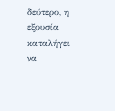δεύτερο, η εξουσία καταλήγει να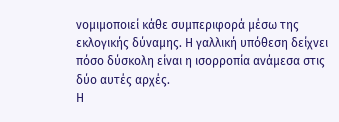νομιμοποιεί κάθε συμπεριφορά μέσω της εκλογικής δύναμης. Η γαλλική υπόθεση δείχνει πόσο δύσκολη είναι η ισορροπία ανάμεσα στις δύο αυτές αρχές.
Η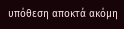υπόθεση αποκτά ακόμη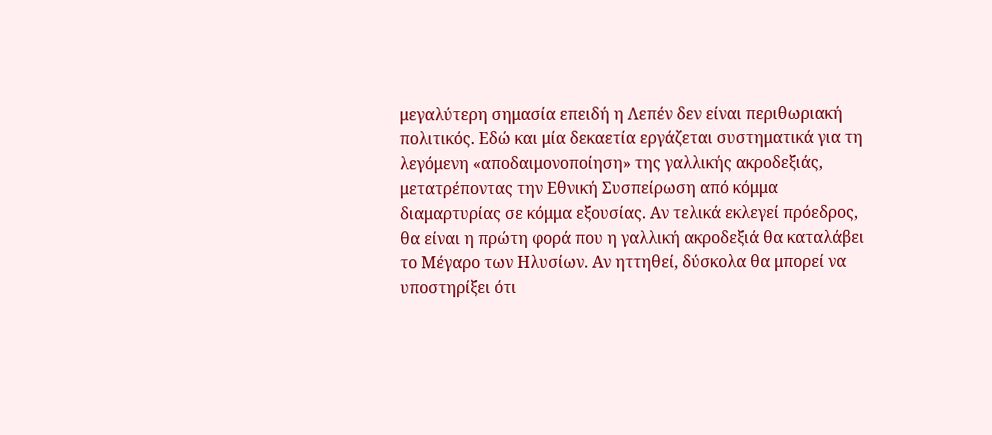μεγαλύτερη σημασία επειδή η Λεπέν δεν είναι περιθωριακή πολιτικός. Εδώ και μία δεκαετία εργάζεται συστηματικά για τη λεγόμενη «αποδαιμονοποίηση» της γαλλικής ακροδεξιάς, μετατρέποντας την Εθνική Συσπείρωση από κόμμα διαμαρτυρίας σε κόμμα εξουσίας. Αν τελικά εκλεγεί πρόεδρος, θα είναι η πρώτη φορά που η γαλλική ακροδεξιά θα καταλάβει το Μέγαρο των Ηλυσίων. Αν ηττηθεί, δύσκολα θα μπορεί να υποστηρίξει ότι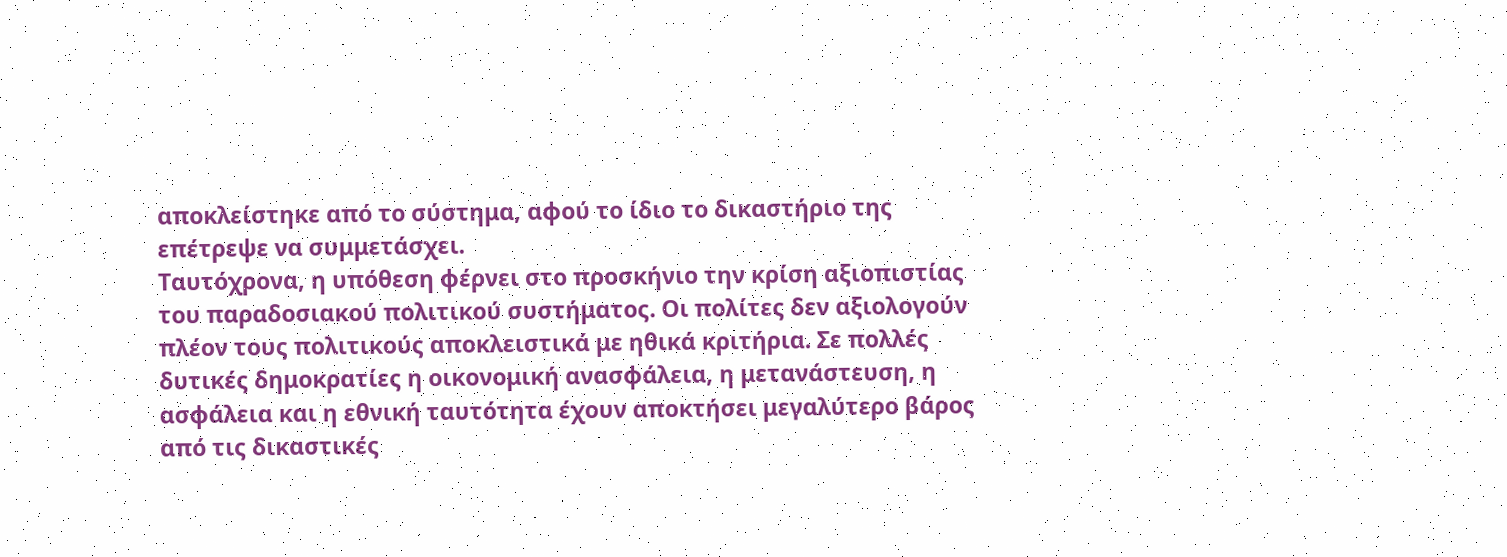αποκλείστηκε από το σύστημα, αφού το ίδιο το δικαστήριο της επέτρεψε να συμμετάσχει.
Ταυτόχρονα, η υπόθεση φέρνει στο προσκήνιο την κρίση αξιοπιστίας του παραδοσιακού πολιτικού συστήματος. Οι πολίτες δεν αξιολογούν πλέον τους πολιτικούς αποκλειστικά με ηθικά κριτήρια. Σε πολλές δυτικές δημοκρατίες η οικονομική ανασφάλεια, η μετανάστευση, η ασφάλεια και η εθνική ταυτότητα έχουν αποκτήσει μεγαλύτερο βάρος από τις δικαστικές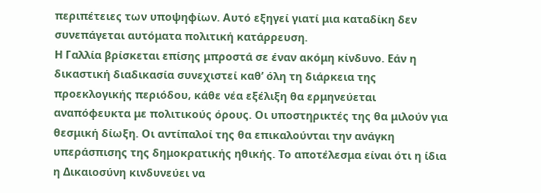περιπέτειες των υποψηφίων. Αυτό εξηγεί γιατί μια καταδίκη δεν συνεπάγεται αυτόματα πολιτική κατάρρευση.
Η Γαλλία βρίσκεται επίσης μπροστά σε έναν ακόμη κίνδυνο. Εάν η δικαστική διαδικασία συνεχιστεί καθ’ όλη τη διάρκεια της προεκλογικής περιόδου, κάθε νέα εξέλιξη θα ερμηνεύεται αναπόφευκτα με πολιτικούς όρους. Οι υποστηρικτές της θα μιλούν για θεσμική δίωξη. Οι αντίπαλοί της θα επικαλούνται την ανάγκη υπεράσπισης της δημοκρατικής ηθικής. Το αποτέλεσμα είναι ότι η ίδια η Δικαιοσύνη κινδυνεύει να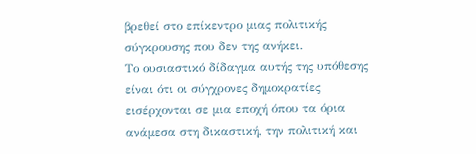βρεθεί στο επίκεντρο μιας πολιτικής σύγκρουσης που δεν της ανήκει.
Το ουσιαστικό δίδαγμα αυτής της υπόθεσης είναι ότι οι σύγχρονες δημοκρατίες εισέρχονται σε μια εποχή όπου τα όρια ανάμεσα στη δικαστική, την πολιτική και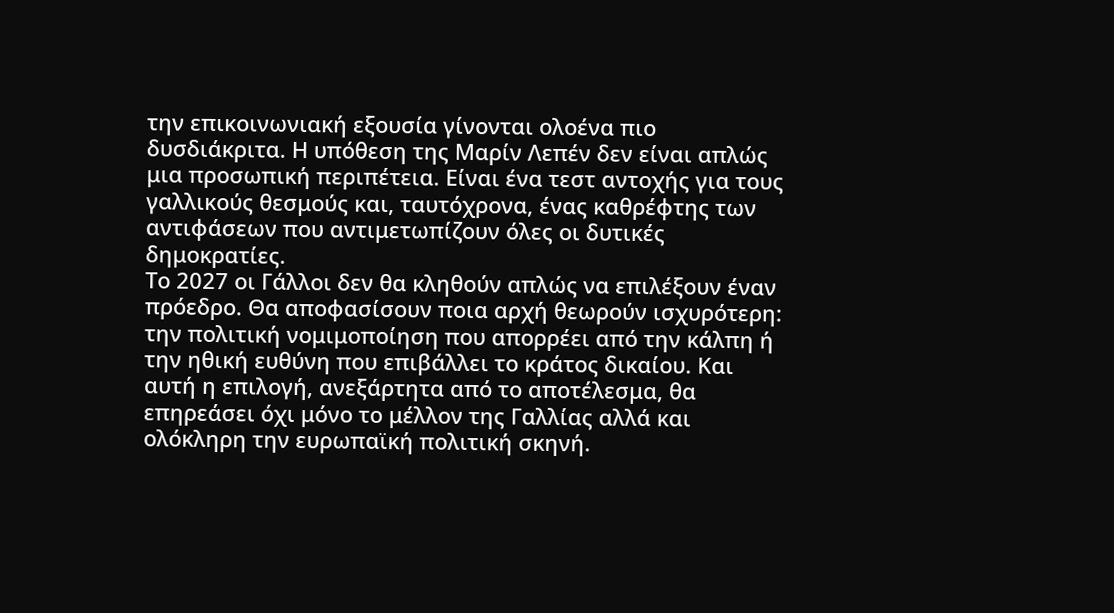την επικοινωνιακή εξουσία γίνονται ολοένα πιο δυσδιάκριτα. Η υπόθεση της Μαρίν Λεπέν δεν είναι απλώς μια προσωπική περιπέτεια. Είναι ένα τεστ αντοχής για τους γαλλικούς θεσμούς και, ταυτόχρονα, ένας καθρέφτης των αντιφάσεων που αντιμετωπίζουν όλες οι δυτικές δημοκρατίες.
Το 2027 οι Γάλλοι δεν θα κληθούν απλώς να επιλέξουν έναν πρόεδρο. Θα αποφασίσουν ποια αρχή θεωρούν ισχυρότερη: την πολιτική νομιμοποίηση που απορρέει από την κάλπη ή την ηθική ευθύνη που επιβάλλει το κράτος δικαίου. Και αυτή η επιλογή, ανεξάρτητα από το αποτέλεσμα, θα επηρεάσει όχι μόνο το μέλλον της Γαλλίας αλλά και ολόκληρη την ευρωπαϊκή πολιτική σκηνή.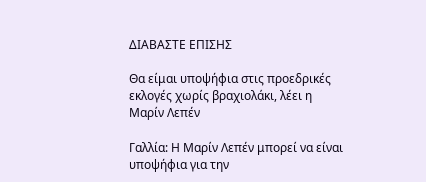ΔΙΑΒΑΣΤΕ ΕΠΙΣΗΣ

Θα είμαι υποψήφια στις προεδρικές εκλογές χωρίς βραχιολάκι, λέει η Μαρίν Λεπέν

Γαλλία: Η Μαρίν Λεπέν μπορεί να είναι υποψήφια για την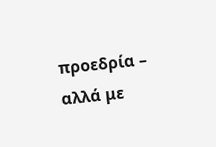προεδρία – αλλά με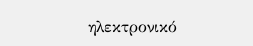ηλεκτρονικό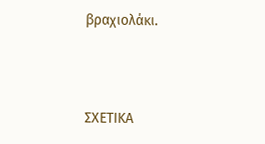βραχιολάκι.



ΣΧΕΤΙΚΑ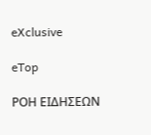eXclusive

eTop

ΡΟΗ ΕΙΔΗΣΕΩΝ